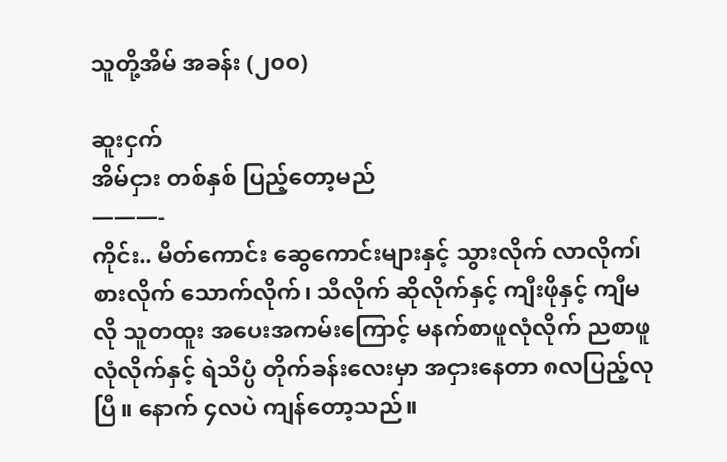သူတို့အိမ် အခန်း (၂၀၀)

ဆူးငှက်
အိမ်ငှား တစ်နှစ် ပြည့်တော့မည်
———-
ကိုင်း.. မိတ်ကောင်း ဆွေကောင်းများနှင့် သွားလိုက် လာလိုက၊် စားလိုက် သောက်လိုက်၊ သီလိုက် ဆိုလိုက်နှင့် ကျီးဖိုနှင့် ကျီမလို သူတထူး အပေးအကမ်းကြောင့် မနက်စာဖူလုံလိုက် ညစာဖူလုံလိုက်နှင့် ရဲသိပ္ပံ တိုက်ခန်းလေးမှာ အငှားနေတာ ၈လပြည့်လုပြီ။ နောက် ၄လပဲ ကျန်တော့သည်။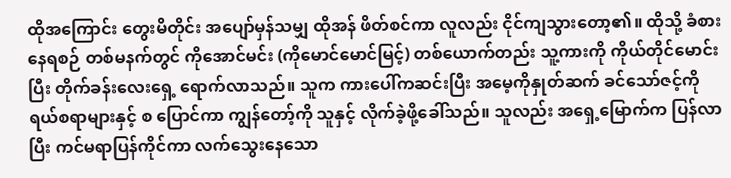ထိုအကြောင်း တွေးမိတိုင်း အပျော်မှန်သမျှ ထိုအန် ဖိတ်စင်ကာ လူလည်း ငိုင်ကျသွားတော့၏။ ထိုသို့ ခံစားနေရစဉ် တစ်မနက်တွင် ကိုအောင်မင်း (ကိုမောင်မောင်မြင့်) တစ်ယောက်တည်း သူ့ကားကို ကိုယ်တိုင်မောင်းပြီး တိုက်ခန်းလေးရှေ့ ရောက်လာသည်။ သူက ကားပေါ်ကဆင်းပြီး အမေ့ကိုနှုတ်ဆက် ခင်သော်ဇင့်ကို ရယ်စရာများနှင့် စ ပြောင်ကာ ကျွန်တော့်ကို သူနှင့် လိုက်ခဲ့ဖို့ခေါ်သည်။ သူလည်း အရှေ့မြောက်က ပြန်လာပြီး ကင်မရာပြန်ကိုင်ကာ လက်သွေးနေသော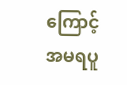ကြောင့် အမရပူ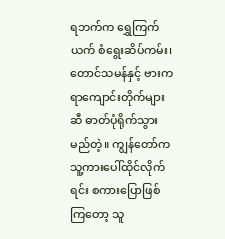ရဘက်က ရွှေကြက်ယက် စံရွေးဆိပ်ကမ်း၊ တောင်သမန်နှင့် ဗားကရာကျောင်းတိုက်များဆီ ဓာတ်ပုံရိုက်သွားမည်တဲ့။ ကျွန်တော်က သူ့ကားပေါ်ထိုင်လိုက်ရင်း စကားပြောဖြစ်ကြတော့ သူ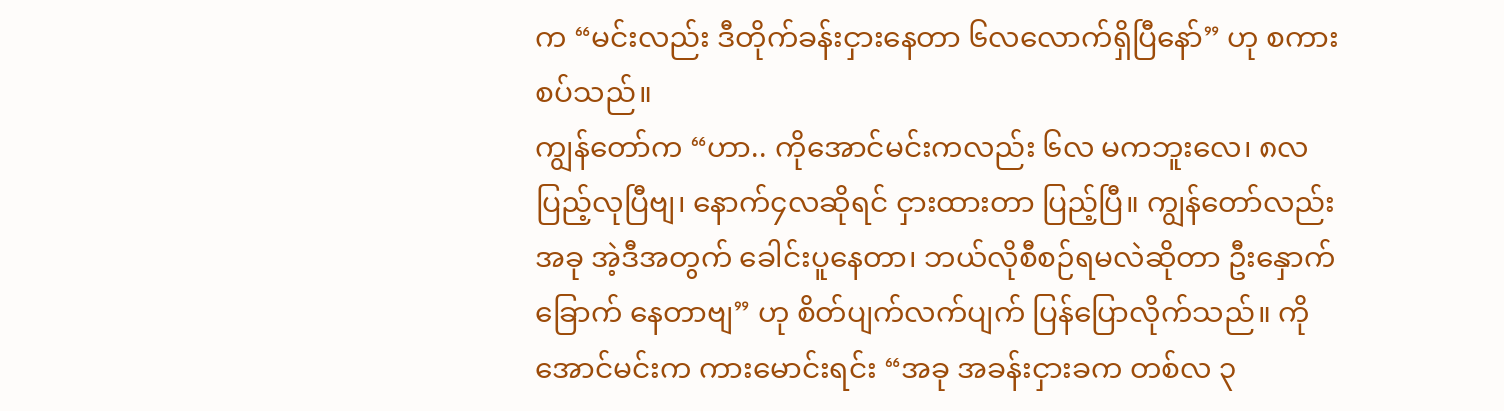က “မင်းလည်း ဒီတိုက်ခန်းငှားနေတာ ၆လလောက်ရှိပြီနော်” ဟု စကားစပ်သည်။
ကျွန်တော်က “ဟာ.. ကိုအောင်မင်းကလည်း ၆လ မကဘူးလေ၊ ၈လ ပြည့်လုပြီဗျ၊ နောက်၄လဆိုရင် ငှားထားတာ ပြည့်ပြီ။ ကျွန်တော်လည်း အခု အဲ့ဒီအတွက် ခေါင်းပူနေတာ၊ ဘယ်လိုစီစဉ်ရမလဲဆိုတာ ဦးနှောက်ခြောက် နေတာဗျ” ဟု စိတ်ပျက်လက်ပျက် ပြန်ပြောလိုက်သည်။ ကိုအောင်မင်းက ကားမောင်းရင်း “အခု အခန်းငှားခက တစ်လ ၃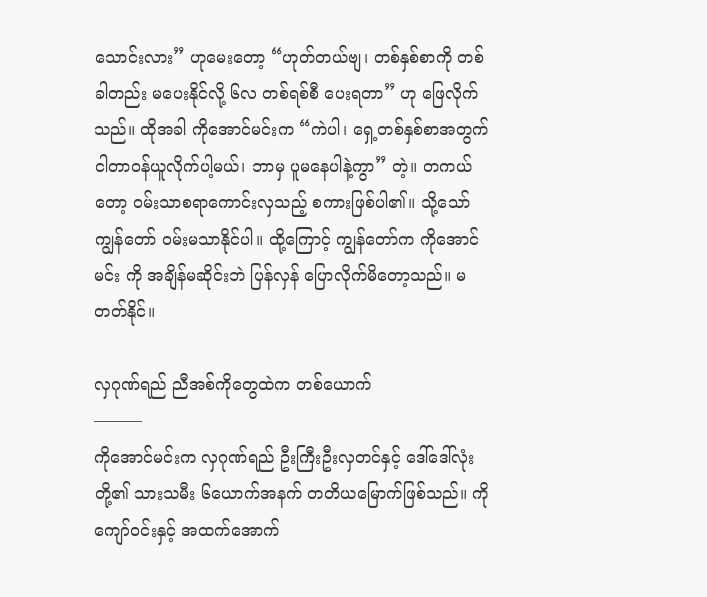သောင်းလား” ဟုမေးတော့ “ဟုတ်တယ်ဗျ၊ တစ်နှစ်စာကို တစ်ခါတည်း မပေးနိုင်လို့ ၆လ တစ်ရစ်စီ ပေးရတာ” ဟု ဖြေလိုက်သည်။ ထိုအခါ ကိုအောင်မင်းက “ကဲပါ၊ ရှေ့တစ်နှစ်စာအတွက် ငါတာဝန်ယူလိုက်ပါ့မယ်၊ ဘာမှ ပူမနေပါနဲ့ကွာ” တဲ့။ တကယ်တော့ ဝမ်းသာစရာကောင်းလှသည့် စကားဖြစ်ပါ၏။ သို့သော် ကျွန်တော် ဝမ်းမသာနိုင်ပါ။ ထို့ကြောင့် ကျွန်တော်က ကိုအောင်မင်း ကို အချိန်မဆိုင်းဘဲ ပြန်လှန် ပြောလိုက်မိတော့သည်။ မတတ်နိုင်။

လှဂုဏ်ရည် ညီအစ်ကိုတွေထဲက တစ်ယောက်
———
ကိုအောင်မင်းက လှဂုဏ်ရည် ဦးကြီးဦးလှတင်နှင့် ဒေါ်ဒေါ်လုံးတို့၏ သားသမီး ၆ယောက်အနက် တတိယမြောက်ဖြစ်သည်။ ကိုကျော်ဝင်းနှင့် အထက်အောက်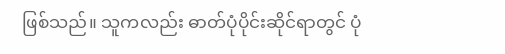ဖြစ်သည်။ သူကလည်း ဓာတ်ပုံပိုင်းဆိုင်ရာတွင် ပုံ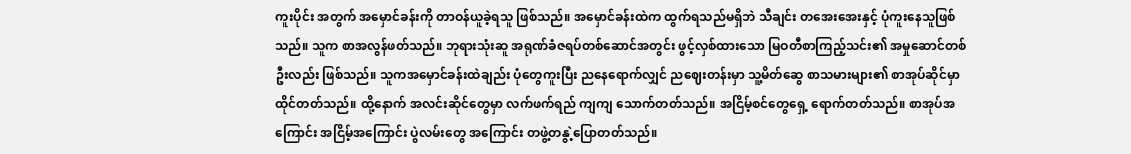ကူးပိုင်း အတွက် အမှောင်ခန်းကို တာဝန်ယူခဲ့ရသူ ဖြစ်သည်။ အမှောင်ခန်းထဲက ထွက်ရသည်မရှိဘဲ သီချင်း တအေးအေးနှင့် ပုံကူးနေသူဖြစ်သည်။ သူက စာအလွန်ဖတ်သည်။ ဘုရားသုံးဆူ အရုဏ်ခံဇရပ်တစ်ဆောင်အတွင်း ဖွင့်လှစ်ထားသော မြဝတီစာကြည့်သင်း၏ အမှုဆောင်တစ်ဦးလည်း ဖြစ်သည်။ သူကအမှောင်ခန်းထဲချည်း ပုံတွေကူးပြီး ညနေရောက်လျှင် ညဈေးတန်းမှာ သူ့မိတ်ဆွေ စာသမားများ၏ စာအုပ်ဆိုင်မှာ ထိုင်တတ်သည်။ ထို့နောက် အလင်းဆိုင်တွေမှာ လက်ဖက်ရည် ကျကျ သောက်တတ်သည်။ အငြိမ့်စင်တွေရှေ့ ရောက်တတ်သည်။ စာအုပ်အကြောင်း အငြိမ့်အကြောင်း ပွဲလမ်းတွေ အကြောင်း တဖွဲ့တနွဲ့ပြောတတ်သည်။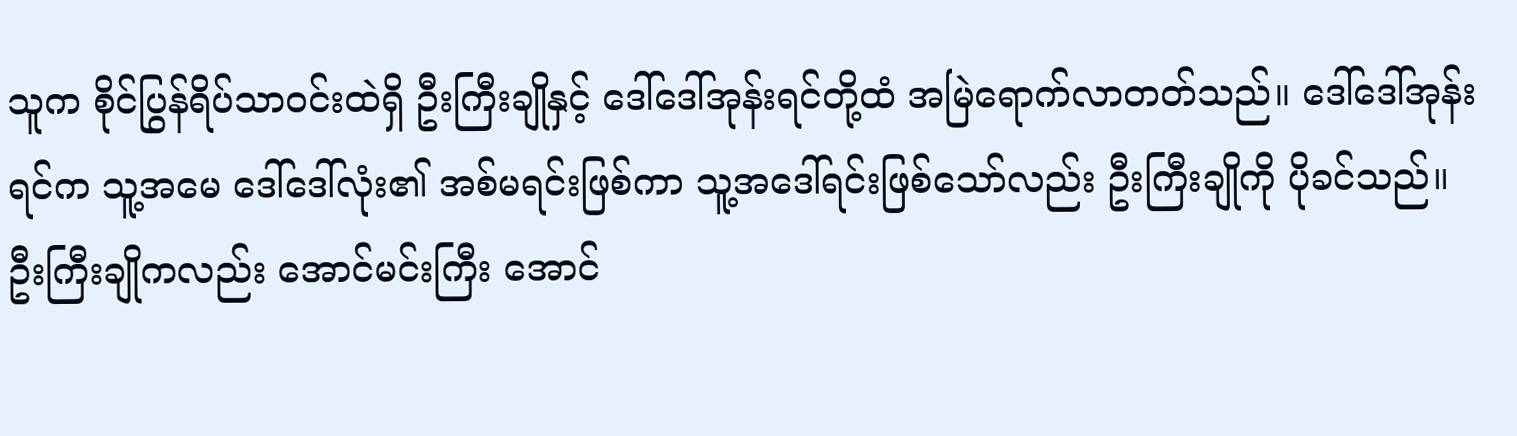သူက စိုင်ပြွန်ရိပ်သာဝင်းထဲရှိ ဦးကြီးချိုနှင့် ဒေါ်ဒေါ်အုန်းရင်တို့ထံ အမြဲရောက်လာတတ်သည်။ ဒေါ်ဒေါ်အုန်းရင်က သူ့အမေ ဒေါ်ဒေါ်လုံး၏ အစ်မရင်းဖြစ်ကာ သူ့အဒေါ်ရင်းဖြစ်သော်လည်း ဦးကြီးချိုကို ပိုခင်သည်။ ဦးကြီးချိုကလည်း အောင်မင်းကြီး အောင်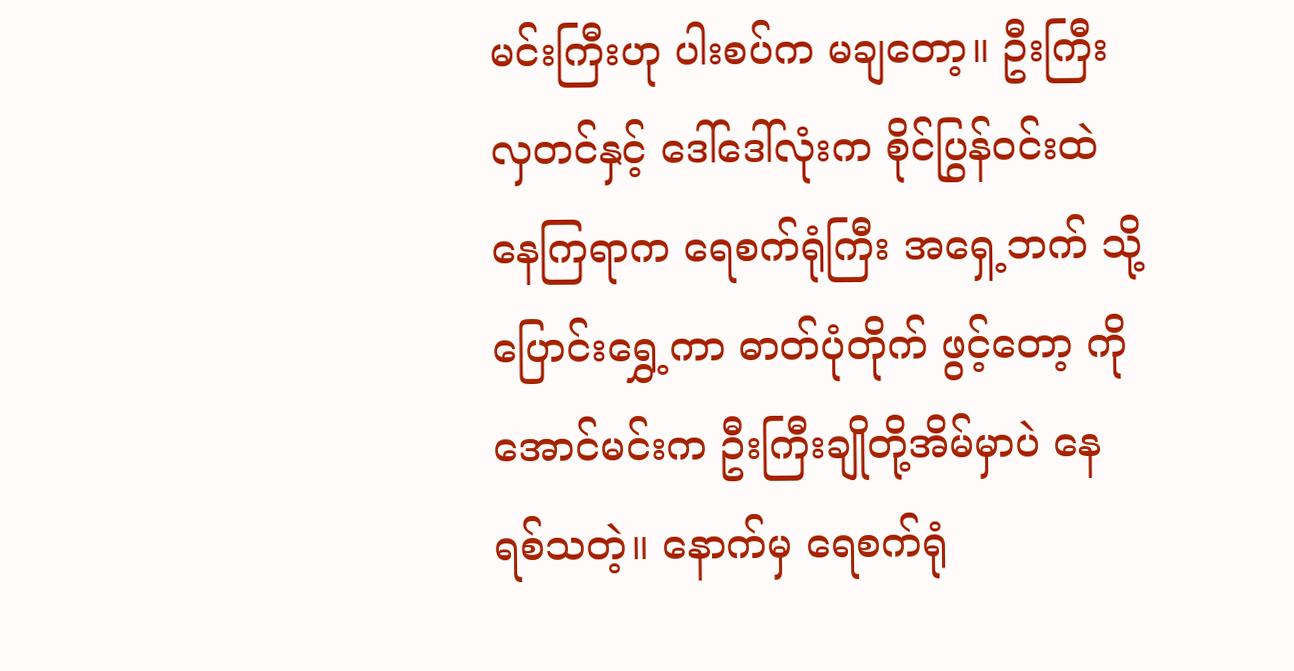မင်းကြီးဟု ပါးစပ်က မချတော့။ ဦးကြီးလှတင်နှင့် ဒေါ်ဒေါ်လုံးက စိုင်ပြွန်ဝင်းထဲ နေကြရာက ရေစက်ရုံကြီး အရှေ့ဘက် သို့ ပြောင်းရွှေ့ကာ ဓာတ်ပုံတိုက် ဖွင့်တော့ ကိုအောင်မင်းက ဦးကြီးချိုတို့အိမ်မှာပဲ နေရစ်သတဲ့။ နောက်မှ ရေစက်ရုံ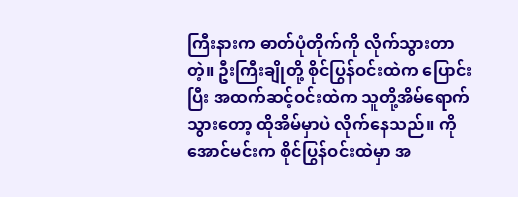ကြီးနားက ဓာတ်ပုံတိုက်ကို လိုက်သွားတာတဲ့။ ဦးကြီးချိုတို့ စိုင်ပြွန်ဝင်းထဲက ပြောင်းပြီး အထက်ဆင့်ဝင်းထဲက သူတို့အိမ်ရောက်သွားတော့ ထိုအိမ်မှာပဲ လိုက်နေသည်။ ကိုအောင်မင်းက စိုင်ပြွန်ဝင်းထဲမှာ အ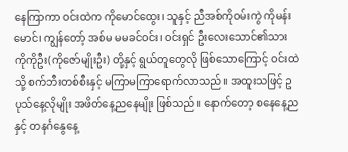နေကြာကာ ဝင်းထဲက ကိုမောင်ထွေး၊ သူနှင့် ညီအစ်ကိုဝမ်းကွဲ ကိုမန်းမောင်၊ ကျွန်တော့် အစ်မ မမခင်ဝင်း၊ ဝင်းရှင် ဦးလေးသောင်၏သား ကိုကိုဦး(ကိုဇော်မျိုးဦး) တို့နှင့် ရွယ်တူတွေလို ဖြစ်သောကြောင့် ဝင်းထဲသို့ စက်ဘီးတစ်စီးနှင့် မကြာမကြာရောက်လာသည်။ အထူးသဖြင့် ဥပုသ်နေ့လိုမျိုး အဖိတ်နေ့ညနေမျိုး ဖြစ်သည်။ နောက်တော့ စနေနေ့ညနှင့် တနင်္ဂနွေနေ့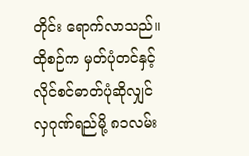တိုင်း ရောက်လာသည်။ ထိုစဉ်က မှတ်ပုံတင်နှင့် လိုင်စင်ဓာတ်ပုံဆိုလျှင် လှဂုဏ်ရည်မို့ ၈၁လမ်း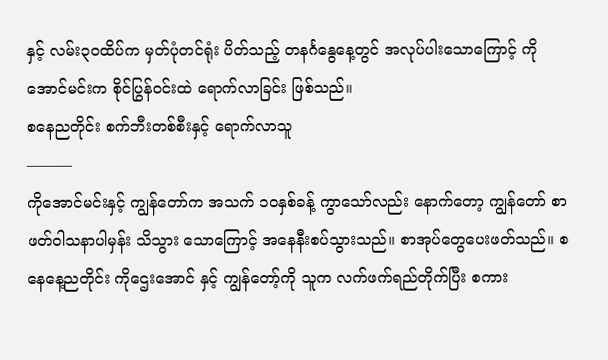နှင့် လမ်း၃၀ထိပ်က မှတ်ပုံတင်ရုံး ပိတ်သည့် တနင်္ဂနွေနေ့တွင် အလုပ်ပါးသောကြောင့် ကိုအောင်မင်းက စိုင်ပြွန်ဝင်းထဲ ရောက်လာခြင်း ဖြစ်သည်။
စနေညတိုင်း စက်ဘီးတစ်စီးနှင့် ရောက်လာသူ
———
ကိုအောင်မင်းနှင့် ကျွန်တော်က အသက် ၁၀နှစ်ခန့် ကွာသော်လည်း နောက်တော့ ကျွန်တော် စာဖတ်ဝါသနာပါမှန်း သိသွား သောကြောင့် အနေနီးစပ်သွားသည်။ စာအုပ်တွေပေးဖတ်သည်။ စနေနေ့ညတိုင်း ကိုဌေးအောင် နှင့် ကျွန်တော့်ကို သူက လက်ဖက်ရည်တိုက်ပြီး စကား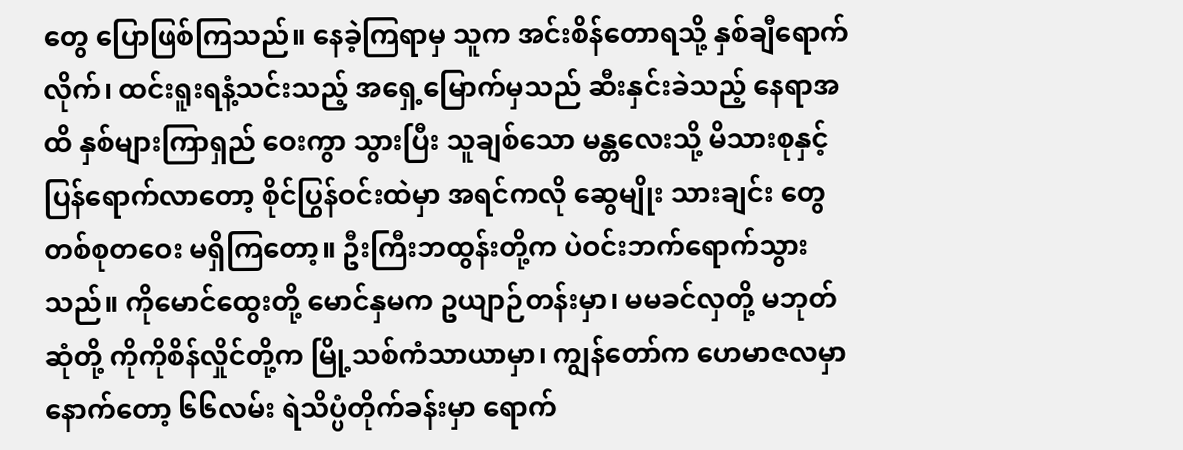တွေ ပြောဖြစ်ကြသည်။ နေခဲ့ကြရာမှ သူက အင်းစိန်တောရသို့ နှစ်ချီရောက်လိုက်၊ ထင်းရူးရနံ့သင်းသည့် အရှေ့မြောက်မှသည် ဆီးနှင်းခဲသည့် နေရာအထိ နှစ်များကြာရှည် ဝေးကွာ သွားပြီး သူချစ်သော မန္တလေးသို့ မိသားစုနှင့် ပြန်ရောက်လာတော့ စိုင်ပြွန်ဝင်းထဲမှာ အရင်ကလို ဆွေမျိုး သားချင်း တွေ တစ်စုတဝေး မရှိကြတော့။ ဦးကြီးဘထွန်းတို့က ပဲဝင်းဘက်ရောက်သွားသည်။ ကိုမောင်ထွေးတို့ မောင်နှမက ဥယျာဉ်တန်းမှာ၊ မမခင်လှတို့ မဘုတ်ဆုံတို့ ကိုကိုစိန်လှိုင်တို့က မြို့သစ်ကံသာယာမှာ၊ ကျွန်တော်က ဟေမာဇလမှာ နောက်တော့ ၆၆လမ်း ရဲသိပ္ပံတိုက်ခန်းမှာ ရောက်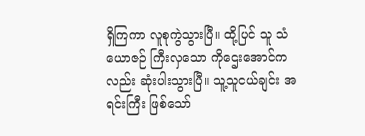ရှိကြကာ လူစုကွဲသွားပြီ။ ထို့ပြင် သူ သံယောဇဉ် ကြီးလှသော ကိုဌေးအောင်ကလည်း ဆုံးပါးသွားပြီ။ သူ့သူငယ်ချင်း အရင်းကြီး ဖြစ်သော်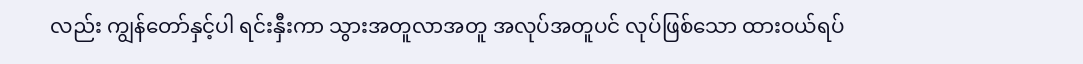လည်း ကျွန်တော်နှင့်ပါ ရင်းနှီးကာ သွားအတူလာအတူ အလုပ်အတူပင် လုပ်ဖြစ်သော ထားဝယ်ရပ်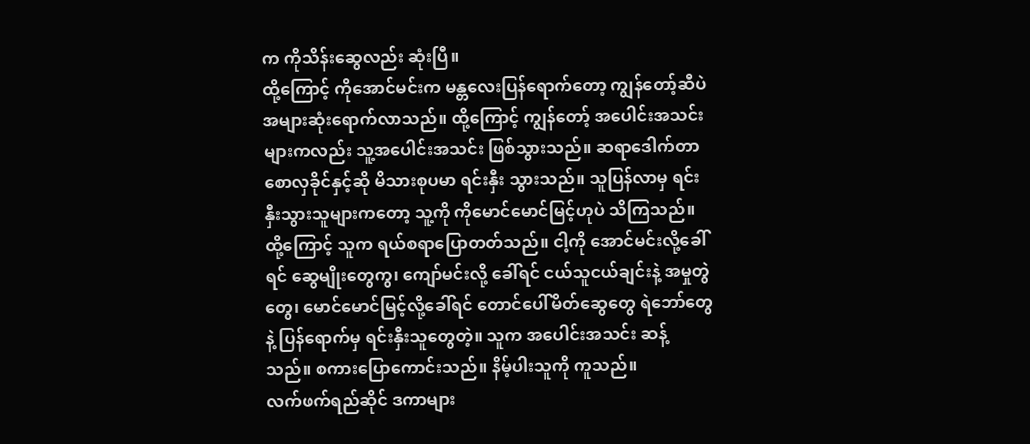က ကိုသိန်းဆွေလည်း ဆုံးပြီ။
ထို့ကြောင့် ကိုအောင်မင်းက မန္တလေးပြန်ရောက်တော့ ကျွန်တော့်ဆီပဲ အများဆုံးရောက်လာသည်။ ထို့ကြောင့် ကျွန်တော့် အပေါင်းအသင်းများကလည်း သူ့အပေါင်းအသင်း ဖြစ်သွားသည်။ ဆရာဒေါက်တာစောလှခိုင်နှင့်ဆို မိသားစုပမာ ရင်းနှီး သွားသည်။ သူပြန်လာမှ ရင်းနှီးသွားသူများကတော့ သူ့ကို ကိုမောင်မောင်မြင့်ဟုပဲ သိကြသည်။ ထို့ကြောင့် သူက ရယ်စရာပြောတတ်သည်။ ငါ့ကို အောင်မင်းလို့ခေါ်ရင် ဆွေမျိုးတွေကွ၊ ကျော်မင်းလို့ ခေါ်ရင် ငယ်သူငယ်ချင်းနဲ့ အမှုတွဲတွေ၊ မောင်မောင်မြင့်လို့ခေါ်ရင် တောင်ပေါ်မိတ်ဆွေတွေ ရဲဘော်တွေနဲ့ ပြန်ရောက်မှ ရင်းနှီးသူတွေတဲ့။ သူက အပေါင်းအသင်း ဆန့်သည်။ စကားပြောကောင်းသည်။ နိမ့်ပါးသူကို ကူသည်။
လက်ဖက်ရည်ဆိုင် ဒကာများ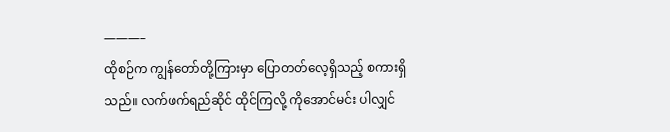———–
ထိုစဉ်က ကျွန်တော်တို့ကြားမှာ ပြောတတ်လေ့ရှိသည့် စကားရှိသည်။ လက်ဖက်ရည်ဆိုင် ထိုင်ကြလို့ ကိုအောင်မင်း ပါလျှင်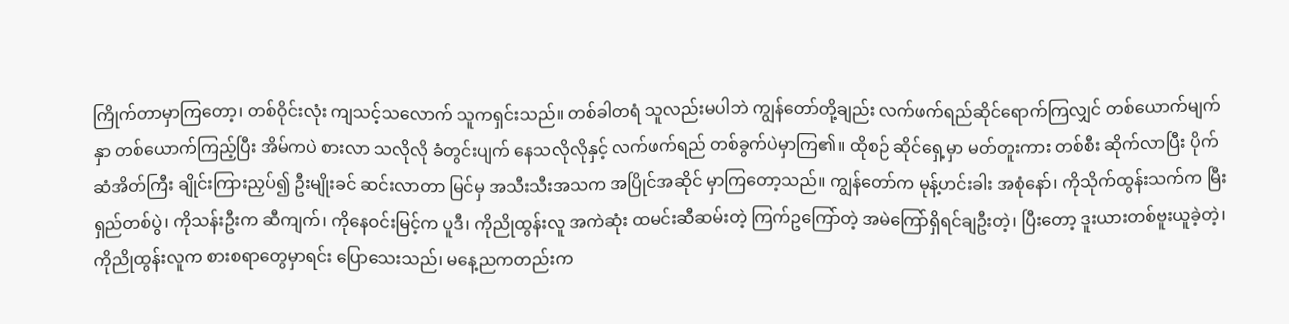ကြိုက်တာမှာကြတော့၊ တစ်ဝိုင်းလုံး ကျသင့်သလောက် သူကရှင်းသည်။ တစ်ခါတရံ သူလည်းမပါဘဲ ကျွန်တော်တို့ချည်း လက်ဖက်ရည်ဆိုင်ရောက်ကြလျှင် တစ်ယောက်မျက်နှာ တစ်ယောက်ကြည့်ပြီး အိမ်ကပဲ စားလာ သလိုလို ခံတွင်းပျက် နေသလိုလိုနှင့် လက်ဖက်ရည် တစ်ခွက်ပဲမှာကြ၏။ ထိုစဉ် ဆိုင်ရှေ့မှာ မတ်တူးကား တစ်စီး ဆိုက်လာပြီး ပိုက်ဆံအိတ်ကြီး ချိုင်းကြားညှပ်၍ ဦးမျိုးခင် ဆင်းလာတာ မြင်မှ အသီးသီးအသက အပြိုင်အဆိုင် မှာကြတော့သည်။ ကျွန်တော်က မုန့်ဟင်းခါး အစုံနော်၊ ကိုသိုက်ထွန်းသက်က မြီးရှည်တစ်ပွဲ၊ ကိုသန်းဦးက ဆီကျက်၊ ကိုနေဝင်းမြင့်က ပူဒီ၊ ကိုညိုထွန်းလူ အကဲဆုံး ထမင်းဆီဆမ်းတဲ့ ကြက်ဥကြော်တဲ့ အမဲကြော်ရှိရင်ချဦးတဲ့၊ ပြီးတော့ ဒူးယားတစ်ဗူးယူခဲ့တဲ့၊ ကိုညိုထွန်းလူက စားစရာတွေမှာရင်း ပြောသေးသည်၊ မနေ့ညကတည်းက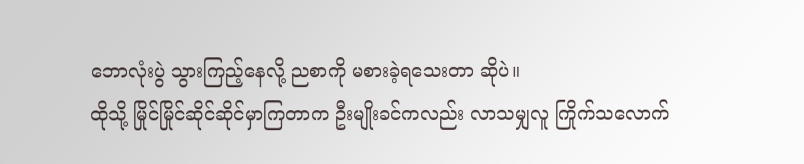ဘောလုံးပွဲ သွားကြည့်နေလို့ ညစာကို မစားခဲ့ရသေးတာ ဆိုပဲ။
ထိုသို့ မြိုင်မြိုင်ဆိုင်ဆိုင်မှာကြတာက ဦးမျိုးခင်ကလည်း လာသမျှလူ ကြိုက်သလောက်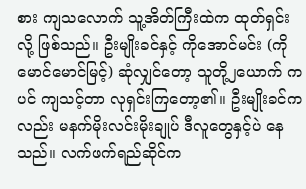စား ကျသလောက် သူ့အိတ်ကြီးထဲက ထုတ်ရှင်းလို့ ဖြစ်သည်။ ဦးမျိုးခင်နှင့် ကိုအောင်မင်း (ကိုမောင်မောင်မြင့်) ဆုံလျှင်တော့ သူတို့၂ယောက် ကပင် ကျသင့်တာ လုရှင်းကြတော့၏။ ဦးမျိုးခင်ကလည်း မနက်မိုးလင်းမိုးချုပ် ဒီလူတွေနှင့်ပဲ နေသည်။ လက်ဖက်ရည်ဆိုင်က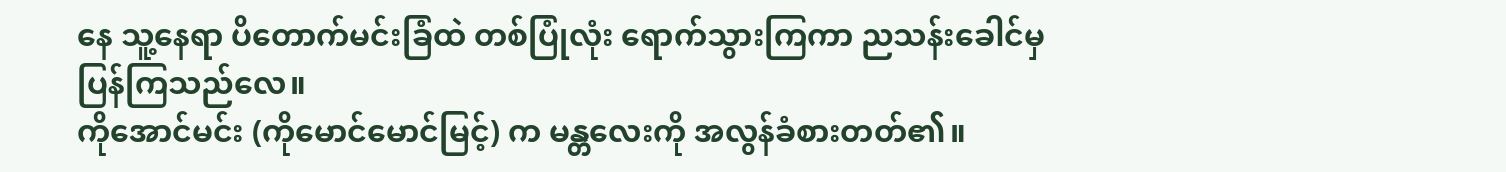နေ သူ့နေရာ ပိတောက်မင်းခြံထဲ တစ်ပြုံလုံး ရောက်သွားကြကာ ညသန်းခေါင်မှ ပြန်ကြသည်လေ။
ကိုအောင်မင်း (ကိုမောင်မောင်မြင့်) က မန္တလေးကို အလွန်ခံစားတတ်၏။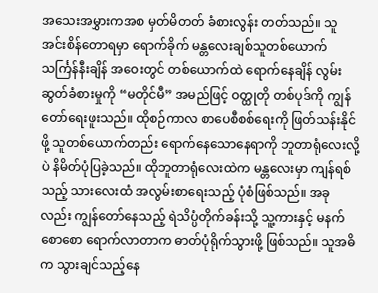အသေးအမွှားကအစ မှတ်မိတတ် ခံစားလွန်း တတ်သည်။ သူ အင်းစိန်တောရမှာ ရောက်ခိုက် မန္တလေးချစ်သူတစ်ယောက် သင်္ကြန်နီးချိန် အဝေးတွင် တစ်ယောက်ထဲ ရောက်နေချိန် လွမ်းဆွတ်ခံစားမှုကို “မတိုင်မီ” အမည်ဖြင့် ဝတ္ထုတို တစ်ပုဒ်ကို ကျွန်တော်ရေးဖူးသည်။ ထိုစဉ်ကာလ စာပေစီစစ်ရေးကို ဖြတ်သန်းနိုင်ဖို့ သူတစ်ယောက်တည်း ရောက်နေသောနေရာကို ဘူတာရုံလေးလို့ပဲ နိမိတ်ပုံပြခဲ့သည်။ ထိုဘူတာရုံလေးထဲက မန္တလေးမှာ ကျန်ရစ်သည့် သားလေးထံ အလွမ်းစာရေးသည့် ပုံစံဖြစ်သည်။ အခုလည်း ကျွန်တော်နေသည့် ရဲသိပ္ပံတိုက်ခန်းသို့ သူ့ကားနှင့် မနက်စောစော ရောက်လာတာက ဓာတ်ပုံရိုက်သွားဖို့ ဖြစ်သည်။ သူအဓိက သွားချင်သည့်နေ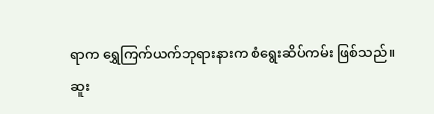ရာက ရွှေကြက်ယက်ဘုရားနားက စံရွေးဆိပ်ကမ်း ဖြစ်သည်။
ဆူး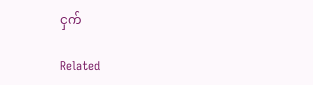ငှက်

Related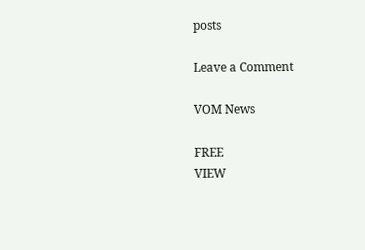posts

Leave a Comment

VOM News

FREE
VIEW